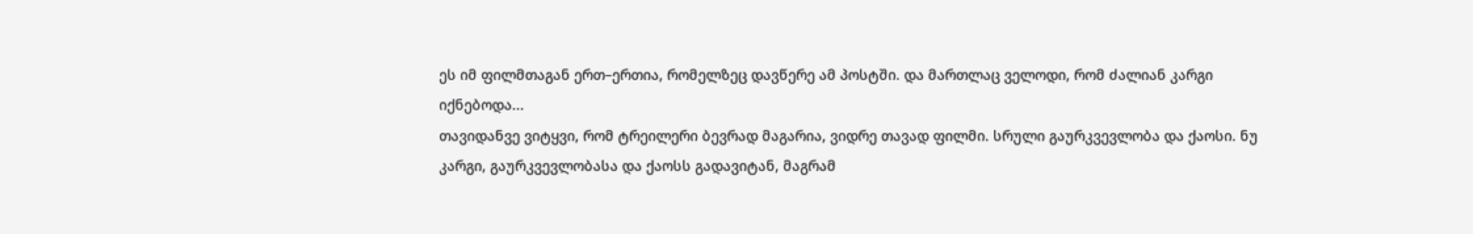ეს იმ ფილმთაგან ერთ–ერთია, რომელზეც დავწერე ამ პოსტში. და მართლაც ველოდი, რომ ძალიან კარგი იქნებოდა...
თავიდანვე ვიტყვი, რომ ტრეილერი ბევრად მაგარია, ვიდრე თავად ფილმი. სრული გაურკვევლობა და ქაოსი. ნუ კარგი, გაურკვევლობასა და ქაოსს გადავიტან, მაგრამ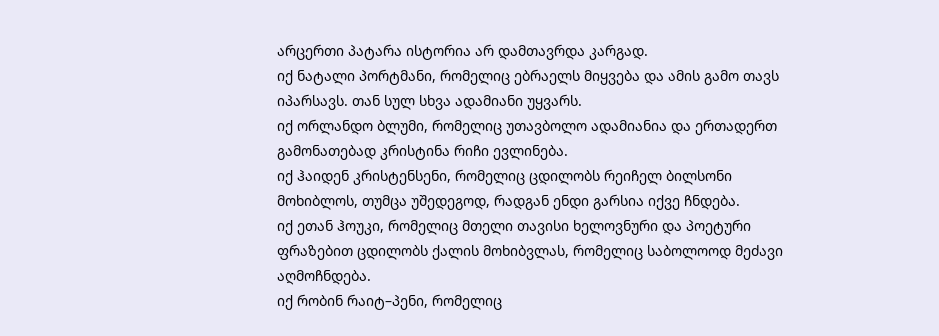არცერთი პატარა ისტორია არ დამთავრდა კარგად.
იქ ნატალი პორტმანი, რომელიც ებრაელს მიყვება და ამის გამო თავს იპარსავს. თან სულ სხვა ადამიანი უყვარს.
იქ ორლანდო ბლუმი, რომელიც უთავბოლო ადამიანია და ერთადერთ გამონათებად კრისტინა რიჩი ევლინება.
იქ ჰაიდენ კრისტენსენი, რომელიც ცდილობს რეიჩელ ბილსონი მოხიბლოს, თუმცა უშედეგოდ, რადგან ენდი გარსია იქვე ჩნდება.
იქ ეთან ჰოუკი, რომელიც მთელი თავისი ხელოვნური და პოეტური ფრაზებით ცდილობს ქალის მოხიბვლას, რომელიც საბოლოოდ მეძავი აღმოჩნდება.
იქ რობინ რაიტ–პენი, რომელიც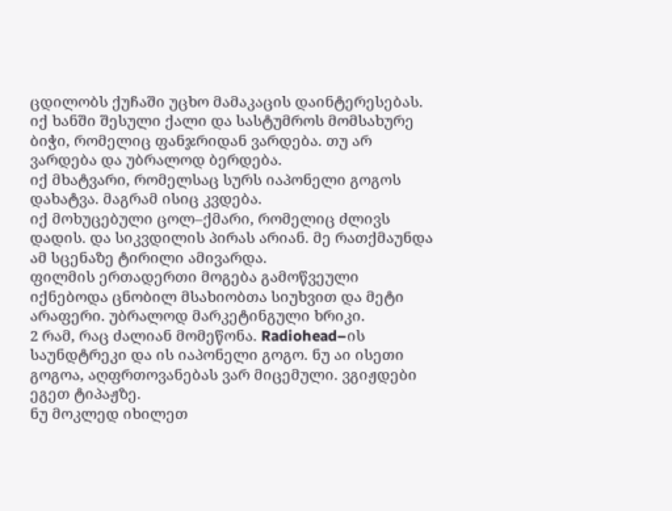ცდილობს ქუჩაში უცხო მამაკაცის დაინტერესებას.
იქ ხანში შესული ქალი და სასტუმროს მომსახურე ბიჭი, რომელიც ფანჯრიდან ვარდება. თუ არ ვარდება და უბრალოდ ბერდება.
იქ მხატვარი, რომელსაც სურს იაპონელი გოგოს დახატვა. მაგრამ ისიც კვდება.
იქ მოხუცებული ცოლ–ქმარი, რომელიც ძლივს დადის. და სიკვდილის პირას არიან. მე რათქმაუნდა ამ სცენაზე ტირილი ამივარდა.
ფილმის ერთადერთი მოგება გამოწვეული იქნებოდა ცნობილ მსახიობთა სიუხვით და მეტი არაფერი. უბრალოდ მარკეტინგული ხრიკი.
2 რამ, რაც ძალიან მომეწონა. Radiohead–ის საუნდტრეკი და ის იაპონელი გოგო. ნუ აი ისეთი გოგოა, აღფრთოვანებას ვარ მიცემული. ვგიჟდები ეგეთ ტიპაჟზე.
ნუ მოკლედ იხილეთ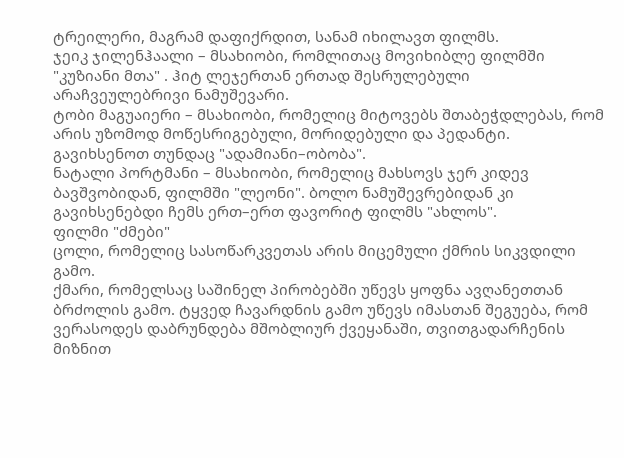ტრეილერი, მაგრამ დაფიქრდით, სანამ იხილავთ ფილმს.
ჯეიკ ჯილენჰაალი – მსახიობი, რომლითაც მოვიხიბლე ფილმში "კუზიანი მთა" . ჰიტ ლეჯერთან ერთად შესრულებული არაჩვეულებრივი ნამუშევარი.
ტობი მაგუაიერი – მსახიობი, რომელიც მიტოვებს შთაბეჭდლებას, რომ არის უზომოდ მოწესრიგებული, მორიდებული და პედანტი. გავიხსენოთ თუნდაც "ადამიანი–ობობა".
ნატალი პორტმანი – მსახიობი, რომელიც მახსოვს ჯერ კიდევ ბავშვობიდან, ფილმში "ლეონი". ბოლო ნამუშევრებიდან კი გავიხსენებდი ჩემს ერთ–ერთ ფავორიტ ფილმს "ახლოს".
ფილმი "ძმები"
ცოლი, რომელიც სასოწარკვეთას არის მიცემული ქმრის სიკვდილი გამო.
ქმარი, რომელსაც საშინელ პირობებში უწევს ყოფნა ავღანეთთან ბრძოლის გამო. ტყვედ ჩავარდნის გამო უწევს იმასთან შეგუება, რომ ვერასოდეს დაბრუნდება მშობლიურ ქვეყანაში, თვითგადარჩენის მიზნით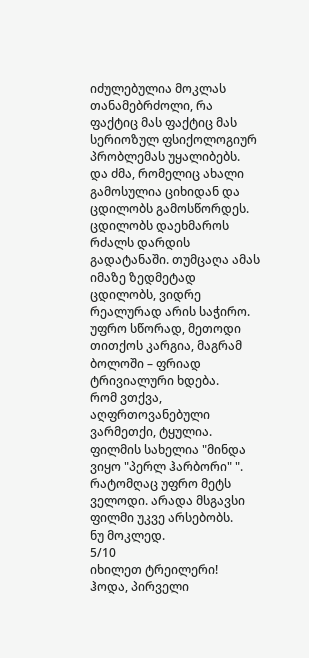იძულებულია მოკლას თანამებრძოლი, რა ფაქტიც მას ფაქტიც მას სერიოზულ ფსიქოლოგიურ პრობლემას უყალიბებს.
და ძმა, რომელიც ახალი გამოსულია ციხიდან და ცდილობს გამოსწორდეს. ცდილობს დაეხმაროს რძალს დარდის გადატანაში. თუმცაღა ამას იმაზე ზედმეტად ცდილობს, ვიდრე რეალურად არის საჭირო. უფრო სწორად, მეთოდი თითქოს კარგია, მაგრამ ბოლოში – ფრიად ტრივიალური ხდება.
რომ ვთქვა, აღფრთოვანებული ვარმეთქი, ტყულია. ფილმის სახელია "მინდა ვიყო "პერლ ჰარბორი" ". რატომღაც უფრო მეტს ველოდი. არადა მსგავსი ფილმი უკვე არსებობს.
ნუ მოკლედ.
5/10
იხილეთ ტრეილერი!
ჰოდა, პირველი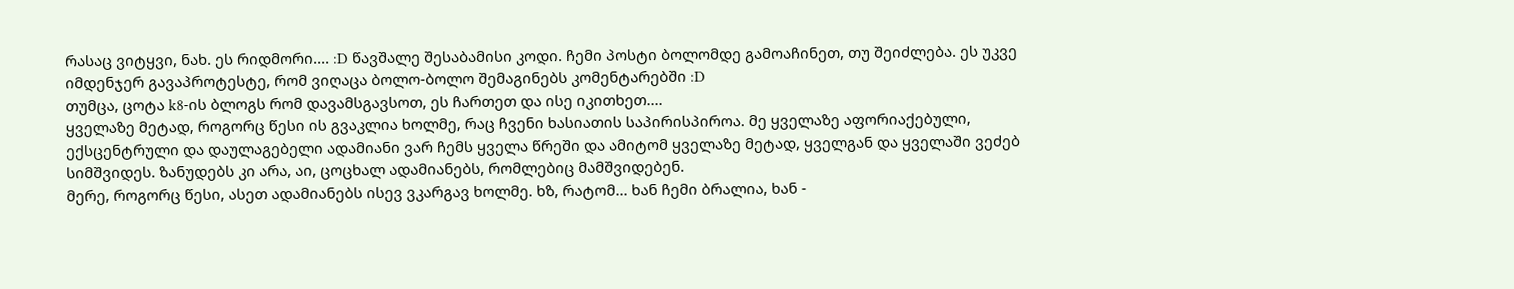რასაც ვიტყვი, ნახ. ეს რიდმორი.... :D წავშალე შესაბამისი კოდი. ჩემი პოსტი ბოლომდე გამოაჩინეთ, თუ შეიძლება. ეს უკვე იმდენჯერ გავაპროტესტე, რომ ვიღაცა ბოლო-ბოლო შემაგინებს კომენტარებში :D
თუმცა, ცოტა k8-ის ბლოგს რომ დავამსგავსოთ, ეს ჩართეთ და ისე იკითხეთ....
ყველაზე მეტად, როგორც წესი ის გვაკლია ხოლმე, რაც ჩვენი ხასიათის საპირისპიროა. მე ყველაზე აფორიაქებული, ექსცენტრული და დაულაგებელი ადამიანი ვარ ჩემს ყველა წრეში და ამიტომ ყველაზე მეტად, ყველგან და ყველაში ვეძებ სიმშვიდეს. ზანუდებს კი არა, აი, ცოცხალ ადამიანებს, რომლებიც მამშვიდებენ.
მერე, როგორც წესი, ასეთ ადამიანებს ისევ ვკარგავ ხოლმე. ხზ, რატომ... ხან ჩემი ბრალია, ხან -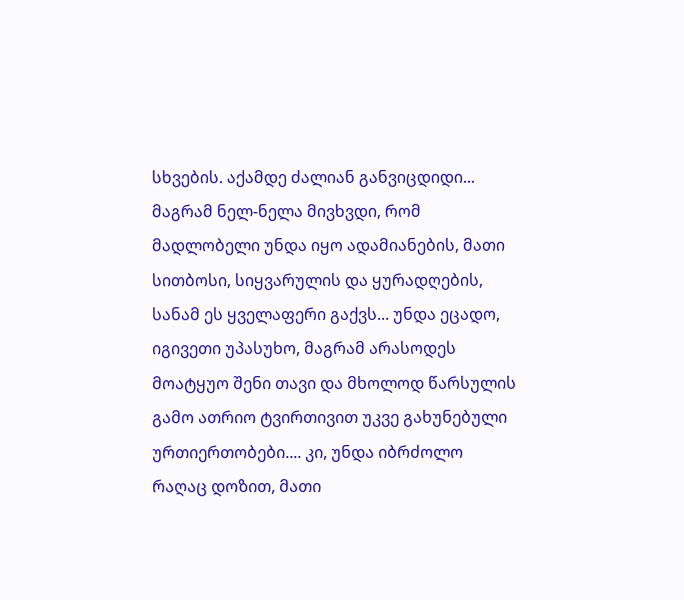სხვების. აქამდე ძალიან განვიცდიდი... მაგრამ ნელ-ნელა მივხვდი, რომ მადლობელი უნდა იყო ადამიანების, მათი სითბოსი, სიყვარულის და ყურადღების, სანამ ეს ყველაფერი გაქვს... უნდა ეცადო, იგივეთი უპასუხო, მაგრამ არასოდეს მოატყუო შენი თავი და მხოლოდ წარსულის გამო ათრიო ტვირთივით უკვე გახუნებული ურთიერთობები.... კი, უნდა იბრძოლო რაღაც დოზით, მათი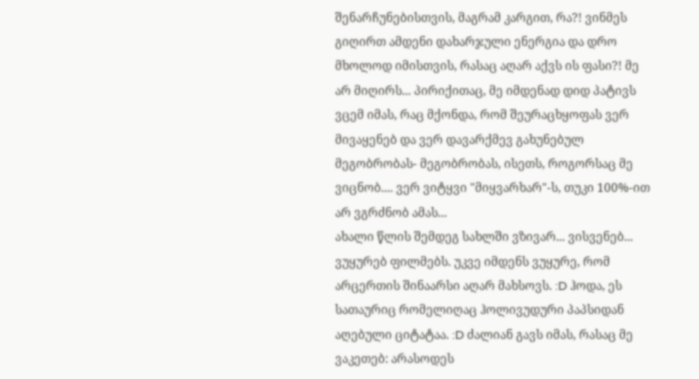შენარჩუნებისთვის, მაგრამ კარგით, რა?! ვინმეს გიღირთ ამდენი დახარჯული ენერგია და დრო მხოლოდ იმისთვის, რასაც აღარ აქვს ის ფასი?! მე არ მიღირს... პირიქითაც, მე იმდენად დიდ პატივს ვცემ იმას, რაც მქონდა, რომ შეურაცხყოფას ვერ მივაყენებ და ვერ დავარქმევ გახუნებულ მეგობრობას- მეგობრობას, ისეთს, როგორსაც მე ვიცნობ.... ვერ ვიტყვი "მიყვარხარ"-ს, თუკი 100%-ით არ ვგრძნობ ამას...
ახალი წლის შემდეგ სახლში ვზივარ... ვისვენებ... ვუყურებ ფილმებს. უკვე იმდენს ვუყურე, რომ არცერთის შინაარსი აღარ მახსოვს. :D ჰოდა, ეს სათაურიც რომელიღაც ჰოლივუდური პაპსიდან აღებული ციტატაა. :D ძალიან გავს იმას, რასაც მე ვაკეთებ: არასოდეს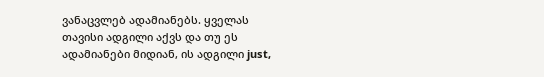ვანაცვლებ ადამიანებს. ყველას თავისი ადგილი აქვს და თუ ეს ადამიანები მიდიან, ის ადგილი just,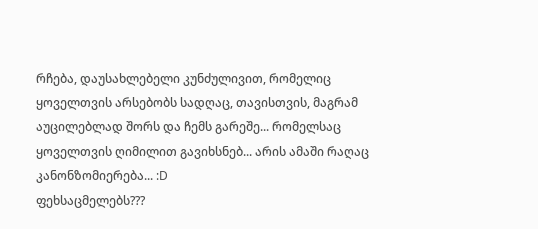რჩება, დაუსახლებელი კუნძულივით, რომელიც ყოველთვის არსებობს სადღაც, თავისთვის, მაგრამ აუცილებლად შორს და ჩემს გარეშე... რომელსაც ყოველთვის ღიმილით გავიხსნებ... არის ამაში რაღაც კანონზომიერება... :D
ფეხსაცმელებს???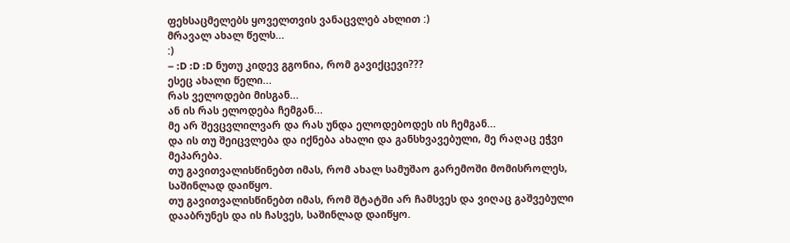ფეხსაცმელებს ყოველთვის ვანაცვლებ ახლით :)
მრავალ ახალ წელს...
:)
– :D :D :D ნუთუ კიდევ გგონია, რომ გავიქცევი???
ესეც ახალი წელი...
რას ველოდები მისგან...
ან ის რას ელოდება ჩემგან...
მე არ შევცვლილვარ და რას უნდა ელოდებოდეს ის ჩემგან...
და ის თუ შეიცვლება და იქნება ახალი და განსხვავებული, მე რაღაც ეჭვი მეპარება.
თუ გავითვალისწინებთ იმას, რომ ახალ სამუშაო გარემოში მომისროლეს, საშინლად დაიწყო.
თუ გავითვალისწინებთ იმას, რომ შტატში არ ჩამსვეს და ვიღაც გაშვებული დააბრუნეს და ის ჩასვეს, საშინლად დაიწყო.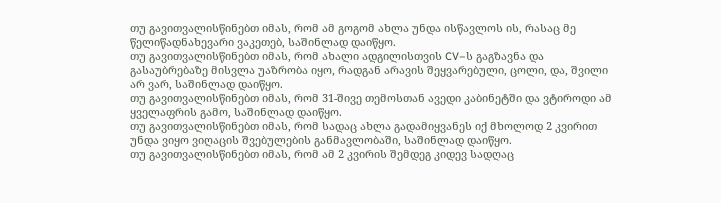თუ გავითვალისწინებთ იმას, რომ ამ გოგომ ახლა უნდა ისწავლოს ის, რასაც მე წელიწადნახევარი ვაკეთებ, საშინლად დაიწყო.
თუ გავითვალისწინებთ იმას, რომ ახალი ადგილისთვის CV–ს გაგზავნა და გასაუბრებაზე მისვლა უაზრობა იყო, რადგან არავის შეყვარებული, ცოლი, და, შვილი არ ვარ, საშინლად დაიწყო.
თუ გავითვალისწინებთ იმას, რომ 31-შივე თემოსთან ავედი კაბინეტში და ვტიროდი ამ ყველაფრის გამო, საშინლად დაიწყო.
თუ გავითვალისწინებთ იმას, რომ სადაც ახლა გადამიყვანეს იქ მხოლოდ 2 კვირით უნდა ვიყო ვიღაცის შვებულების განმავლობაში, საშინლად დაიწყო.
თუ გავითვალისწინებთ იმას, რომ ამ 2 კვირის შემდეგ კიდევ სადღაც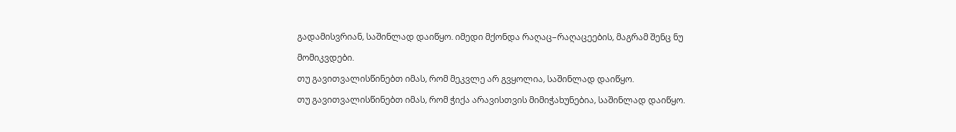გადამისვრიან, საშინლად დაიწყო. იმედი მქონდა რაღაც–რაღაცეების, მაგრამ შენც ნუ მომიკვდები.
თუ გავითვალისწინებთ იმას, რომ მეკვლე არ გვყოლია, საშინლად დაიწყო.
თუ გავითვალისწინებთ იმას, რომ ჭიქა არავისთვის მიმიჭახუნებია, საშინლად დაიწყო.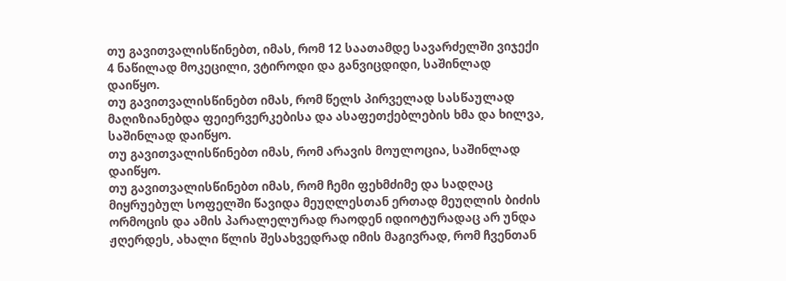თუ გავითვალისწინებთ, იმას, რომ 12 საათამდე სავარძელში ვიჯექი 4 ნაწილად მოკეცილი, ვტიროდი და განვიცდიდი, საშინლად დაიწყო.
თუ გავითვალისწინებთ იმას, რომ წელს პირველად სასწაულად მაღიზიანებდა ფეიერვერკებისა და ასაფეთქებლების ხმა და ხილვა, საშინლად დაიწყო.
თუ გავითვალისწინებთ იმას, რომ არავის მოულოცია, საშინლად დაიწყო.
თუ გავითვალისწინებთ იმას, რომ ჩემი ფეხმძიმე და სადღაც მიყრუებულ სოფელში წავიდა მეუღლესთან ერთად მეუღლის ბიძის ორმოცის და ამის პარალელურად რაოდენ იდიოტურადაც არ უნდა ჟღერდეს, ახალი წლის შესახვედრად იმის მაგივრად, რომ ჩვენთან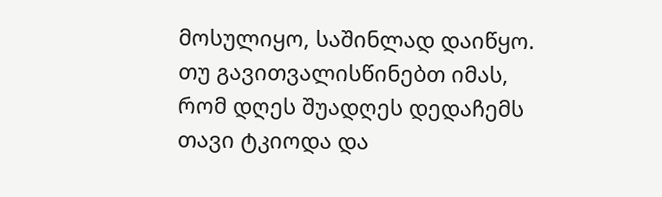მოსულიყო, საშინლად დაიწყო.
თუ გავითვალისწინებთ იმას, რომ დღეს შუადღეს დედაჩემს თავი ტკიოდა და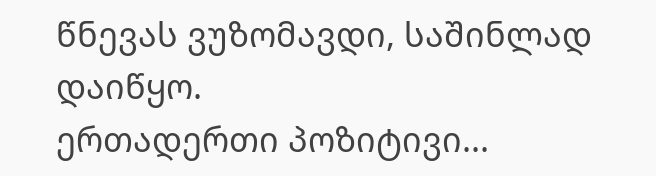წნევას ვუზომავდი, საშინლად დაიწყო.
ერთადერთი პოზიტივი...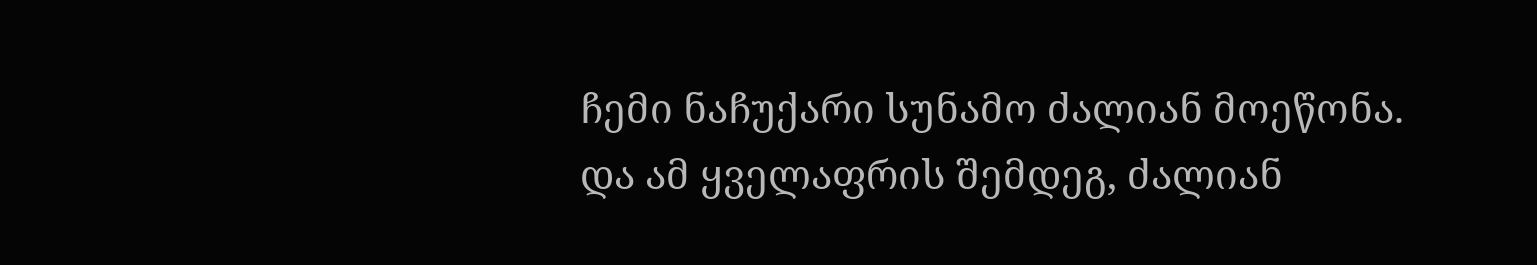ჩემი ნაჩუქარი სუნამო ძალიან მოეწონა.
და ამ ყველაფრის შემდეგ, ძალიან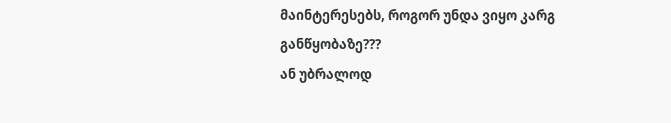მაინტერესებს, როგორ უნდა ვიყო კარგ განწყობაზე???
ან უბრალოდ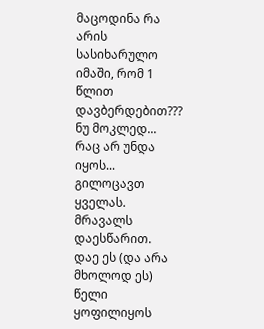მაცოდინა რა არის სასიხარულო იმაში, რომ 1 წლით დავბერდებით???
ნუ მოკლედ...
რაც არ უნდა იყოს...
გილოცავთ ყველას. მრავალს დაესწარით.
დაე ეს (და არა მხოლოდ ეს) წელი ყოფილიყოს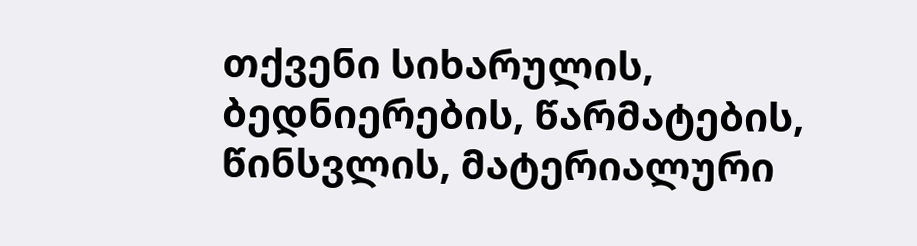თქვენი სიხარულის, ბედნიერების, წარმატების, წინსვლის, მატერიალური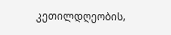კეთილდღეობის,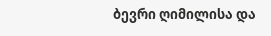ბევრი ღიმილისა და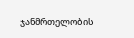ჯანმრთელობის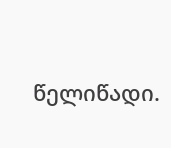წელიწადი.